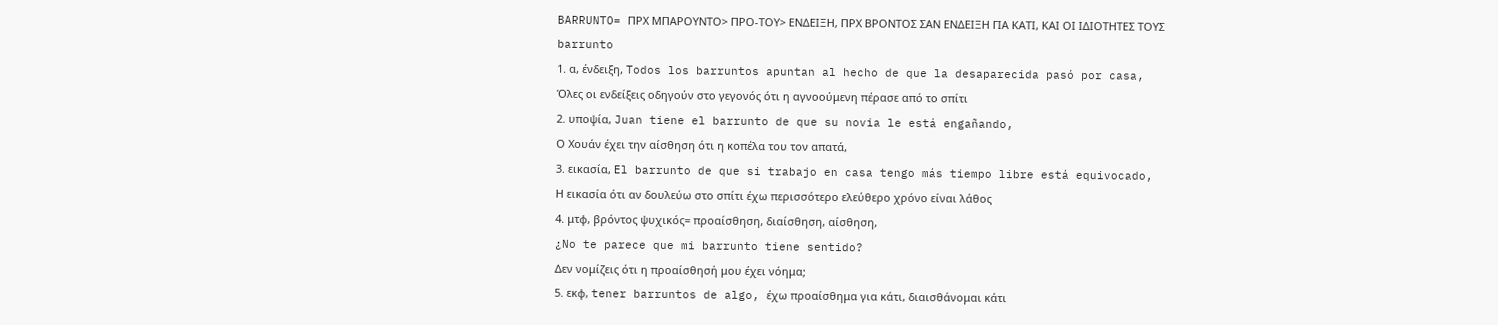BARRUNTO= ΠΡΧ ΜΠΑΡΟΥΝΤΟ> ΠΡΟ-ΤΟΥ> ΕΝΔΕΙΞΗ, ΠΡΧ ΒΡΟΝΤΟΣ ΣΑΝ ΕΝΔΕΙΞΗ ΓΙΑ ΚΑΤΙ, ΚΑΙ ΟΙ ΙΔΙΟΤΗΤΕΣ ΤΟΥΣ
barrunto
1. α, ένδειξη, Todos los barruntos apuntan al hecho de que la desaparecida pasó por casa,
Όλες οι ενδείξεις οδηγούν στο γεγονός ότι η αγνοούμενη πέρασε από το σπίτι
2. υποψία, Juan tiene el barrunto de que su novia le está engañando,
Ο Χουάν έχει την αίσθηση ότι η κοπέλα του τον απατά,
3. εικασία, El barrunto de que si trabajo en casa tengo más tiempo libre está equivocado,
Η εικασία ότι αν δουλεύω στο σπίτι έχω περισσότερο ελεύθερο χρόνο είναι λάθος
4. μτφ, βρόντος ψυχικός= προαίσθηση, διαίσθηση, αίσθηση,
¿No te parece que mi barrunto tiene sentido?
Δεν νομίζεις ότι η προαίσθησή μου έχει νόημα;
5. εκφ, tener barruntos de algo, έχω προαίσθημα για κάτι, διαισθάνομαι κάτι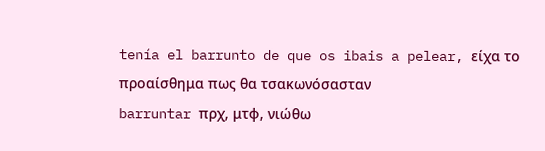tenía el barrunto de que os ibais a pelear, είχα το προαίσθημα πως θα τσακωνόσασταν
barruntar πρχ, μτφ, νιώθω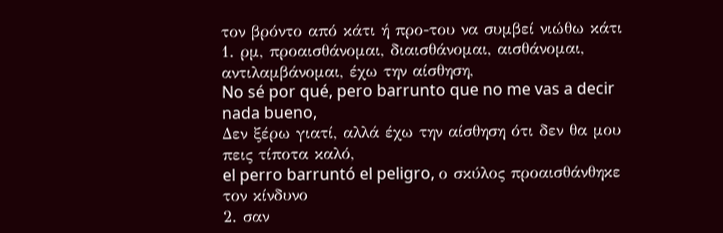τον βρόντο από κάτι ή προ-του να συμβεί νιώθω κάτι
1. ρμ, προαισθάνομαι, διαισθάνομαι, αισθάνομαι, αντιλαμβάνομαι, έχω την αίσθηση,
No sé por qué, pero barrunto que no me vas a decir nada bueno,
Δεν ξέρω γιατί, αλλά έχω την αίσθηση ότι δεν θα μου πεις τίποτα καλό,
el perro barruntó el peligro, ο σκύλος προαισθάνθηκε τον κίνδυνο
2. σαν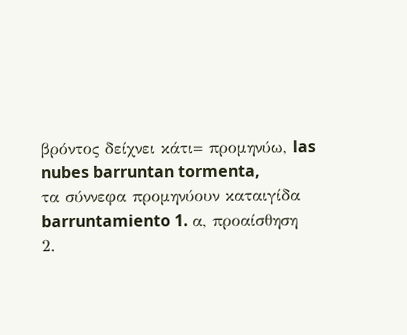βρόντος δείχνει κάτι= προμηνύω, las nubes barruntan tormenta,
τα σύννεφα προμηνύουν καταιγίδα
barruntamiento 1. α, προαίσθηση
2.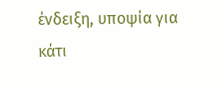ένδειξη, υποψία για κάτι